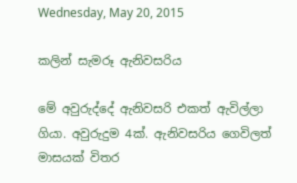Wednesday, May 20, 2015

කලින් සැමරූ ඇනිවසරිය

මේ අවුරුද්දේ ඇනිවසරි එකත් ඇවිල්ලා ගියා. අවුරුදුම 4ක්. ඇනිවසරිය ගෙවිලත් මාසයක් විතර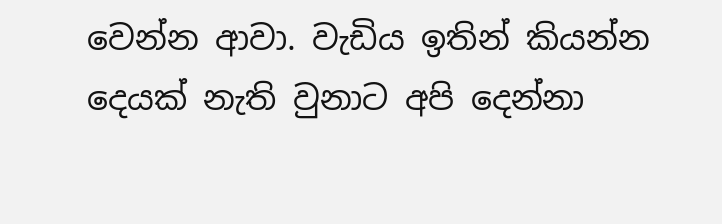වෙන්න ආවා. වැඩිය ඉතින් කියන්න දෙයක් නැති වුනාට අපි දෙන්නා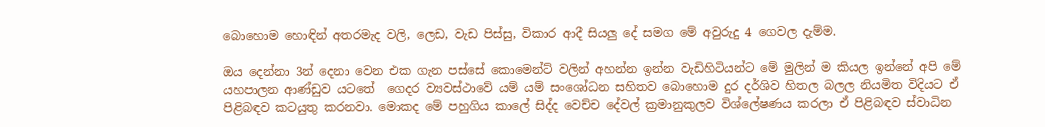බොහොම හොඳින් අතරමැද වලි, ලෙඩ, වැඩ පිස්සු, විකාර ආදී සියලු දේ සමග මේ අවුරුදු 4 ගෙවල දැම්ම.

ඔය දෙන්නා 3න් දෙනා වෙන එක ගැන පස්සේ කොමෙන්ට් වලින් අහන්න ඉන්න වැඩිහිටියන්ට මේ මුලින් ම කියල ඉන්නේ අපි මේ යහපාලන ආණ්ඩුව යටතේ  ගෙදර ව්‍යවස්ථාවේ යම් යම් සංශෝධන සහිතව බොහොම දුර දර්ශිව හිතල බලල නියමිත විදියට ඒ පිළිබඳව කටයුතු කරනවා. මොකද මේ පහුගිය කාලේ සිද්ද වෙච්ච දේවල් ක්‍රමානුකුලව විශ්ලේෂණය කරලා ඒ පිළිබඳව ස්වාධින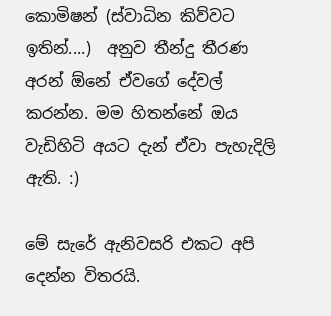කොමිෂන් (ස්වාධින කිව්වට ඉතින්....)  අනුව තීන්දු තීරණ අරන් ඕනේ ඒවගේ දේවල් කරන්න. මම හිතන්නේ ඔය වැඩිහිටි අයට දැන් ඒවා පැහැදිලි ඇති. :)

මේ සැරේ ඇනිවසරි එකට අපි දෙන්න විතරයි.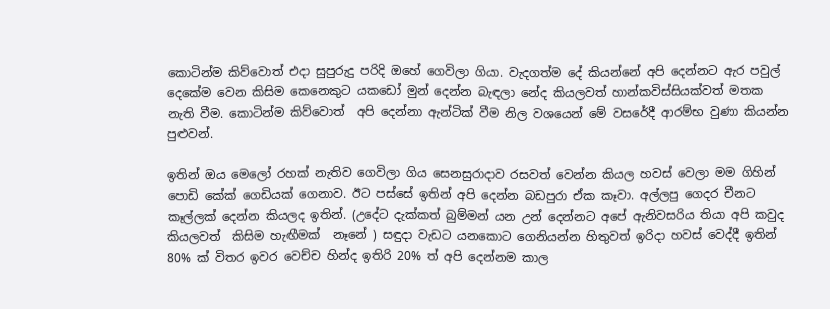කොටින්ම කිව්වොත් එදා සුපුරුදු පරිදි ඔහේ ගෙවිලා ගියා. වැදගත්ම දේ කියන්නේ අපි දෙන්නට ඇර පවුල් දෙකේම වෙන කිසිම කෙනෙකුට යකඩෝ මුන් දෙන්න බැඳලා නේද කියලවත් හාන්කවිස්සියක්වත් මතක නැති වීම. කොටින්ම කිව්වොත්  අපි දෙන්නා ඇන්ටික් වීම නිල වශයෙන් මේ වසරේදී ආරම්භ වුණා කියන්න පුළුවන්.

ඉතින් ඔය මෙලෝ රහක් නැතිව ගෙවිලා ගිය සෙනසුරාදාව රසවත් වෙන්න කියල හවස් වෙලා මම ගිහින් පොඩි කේක් ගෙඩියක් ගෙනාව. ඊට පස්සේ ඉතින් අපි දෙන්න බඩපුරා ඒක කෑවා. අල්ලපු ගෙදර චීනට කෑල්ලක් දෙන්න කියලද ඉතින්. (උදේට දැක්කත් බුම්මන් යන උන් දෙන්නට අපේ ඇනිවසරිය තියා අපි කවුද කියලවත්  කිසිම හැඟීමක්  නෑනේ ) සඳුදා වැඩට යනකොට ගෙනියන්න හිතුවත් ඉරිදා හවස් වෙද්දී ඉතින් 80% ක් විතර ඉවර වෙච්ච හින්ද ඉතිරි 20% ත් අපි දෙන්නම කාල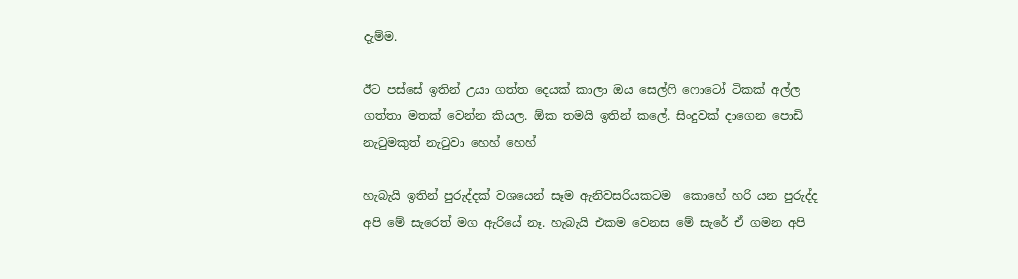දැම්ම.

ඊට පස්සේ ඉතින් උයා ගත්ත දෙයක් කාලා ඔය සෙල්ෆි ෆොටෝ ටිකක් අල්ල ගත්තා මතක් වෙන්න කියල. ඕක තමයි ඉතින් කලේ. සිංදුවක් දාගෙන පොඩි නැටුමකුත් නැටුවා හෙහ් හෙහ්

හැබැයි ඉතින් පුරුද්දක් වශයෙන් සෑම ඇනිවසරියකටම  කොහේ හරි යන පුරුද්ද අපි මේ සැරෙත් මග ඇරියේ නෑ. හැබැයි එකම වෙනස මේ සැරේ ඒ ගමන අපි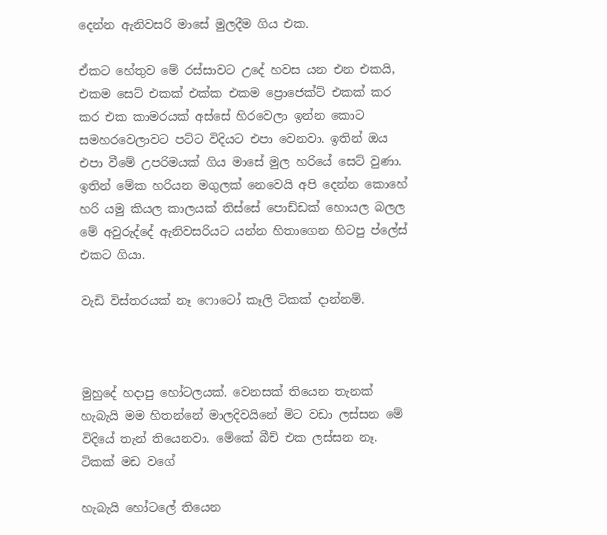දෙන්න ඇනිවසරි මාසේ මුලදීම ගිය එක.

ඒකට හේතුව මේ රස්සාවට උදේ හවස යන එන එකයි, එකම සෙට් එකක් එක්ක එකම ප්‍රොජෙක්ට් එකක් කර කර එක කාමරයක් අස්සේ හිරවෙලා ඉන්න කොට සමහරවෙලාවට පට්ට විදියට එපා වෙනවා. ඉතින් ඔය එපා වීමේ උපරිමයක් ගිය මාසේ මුල හරියේ සෙට් වුණා. ඉතින් මේක හරියන මගුලක් නෙවෙයි අපි දෙන්න කොහේ හරි යමු කියල කාලයක් තිස්සේ පොඩ්ඩක් හොයල බලල මේ අවුරුද්දේ ඇනිවසරියට යන්න හිතාගෙන හිටපු ප්ලේස් එකට ගියා.

වැඩි විස්තරයක් නෑ ෆොටෝ කෑලි ටිකක් දාන්නම්.



මුහුදේ හදාපු හෝටලයක්. වෙනසක් තියෙන තැනක් හැබැයි මම හිතන්නේ මාලදිවයිනේ මිට වඩා ලස්සන මේ විදියේ තැන් තියෙනවා. මේකේ බීච් එක ලස්සන නෑ. ටිකක් මඩ වගේ

හැබැයි හෝටලේ තියෙන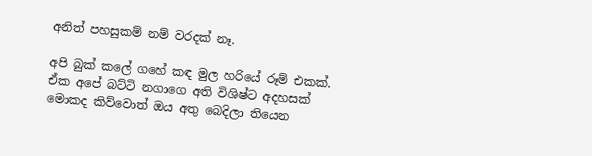අනිත් පහසුකම් නම් වරදක් නෑ.

අපි බුක් කලේ ගහේ කඳ මුල හරියේ රූම් එකක්. ඒක අපේ බට්ටි නගාගෙ අති විශිෂ්ට අදහසක් මොකද කිව්වොත් ඔය අතු බෙදිලා තියෙන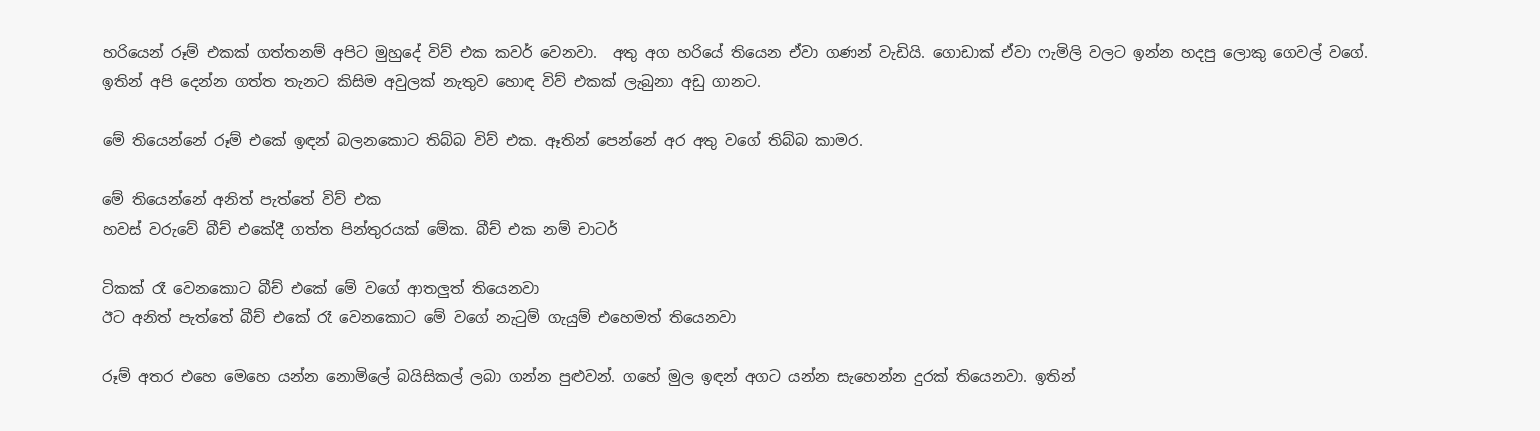හරියෙන් රූම් එකක් ගත්තනම් අපිට මුහුදේ විව් එක කවර් වෙනවා.  අතු අග හරියේ තියෙන ඒවා ගණන් වැඩියි. ගොඩාක් ඒවා ෆැමිලි වලට ඉන්න හදපු ලොකු ගෙවල් වගේ. ඉතින් අපි දෙන්න ගත්ත තැනට කිසිම අවුලක් නැතුව හොඳ විව් එකක් ලැබුනා අඩු ගානට.

මේ තියෙන්නේ රූම් එකේ ඉඳන් බලනකොට තිබ්බ විව් එක. ඈතින් පෙන්නේ අර අතු වගේ තිබ්බ කාමර.

මේ තියෙන්නේ අනිත් පැත්තේ විව් එක
හවස් වරුවේ බීච් එකේදී ගත්ත පින්තුරයක් මේක. බීච් එක නම් චාටර්

ටිකක් රෑ වෙනකොට බීච් එකේ මේ වගේ ආතලුත් තියෙනවා
ඊට අනිත් පැත්තේ බීච් එකේ රෑ වෙනකොට මේ වගේ නැටුම් ගැයුම් එහෙමත් තියෙනවා

රූම් අතර එහෙ මෙහෙ යන්න නොමිලේ බයිසිකල් ලබා ගන්න පුළුවන්. ගහේ මුල ඉඳන් අගට යන්න සැහෙන්න දුරක් තියෙනවා. ඉතින්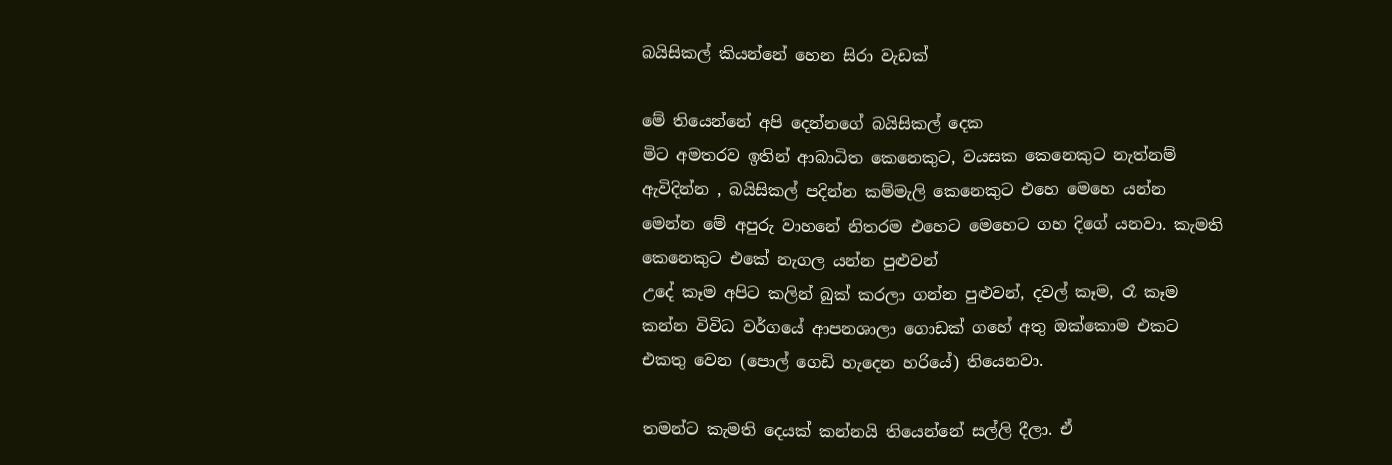බයිසිකල් කියන්නේ හෙන සිරා වැඩක්

මේ තියෙන්නේ අපි දෙන්නගේ බයිසිකල් දෙක
මිට අමතරව ඉතින් ආබාධිත කෙනෙකුට, වයසක කෙනෙකුට නැත්නම් ඇවිදින්න , බයිසිකල් පදින්න කම්මැලි කෙනෙකුට එහෙ මෙහෙ යන්න මෙන්න මේ අපුරු වාහනේ නිතරම එහෙට මෙහෙට ගහ දිගේ යනවා. කැමති කෙනෙකුට එකේ නැගල යන්න පුළුවන්
උදේ කෑම අපිට කලින් බුක් කරලා ගන්න පුළුවන්, දවල් කෑම, රෑ කෑම කන්න විවිධ වර්ගයේ ආපනශාලා ගොඩක් ගහේ අතු ඔක්කොම එකට එකතු වෙන (පොල් ගෙඩි හැදෙන හරියේ) තියෙනවා.

තමන්ට කැමති දෙයක් කන්නයි තියෙන්නේ සල්ලි දීලා. ඒ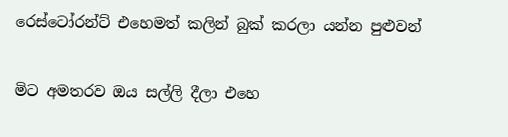රෙස්ටෝරන්ට් එහෙමත් කලින් බුක් කරලා යන්න පුළුවන්

මිට අමතරව ඔය සල්ලි දීලා එහෙ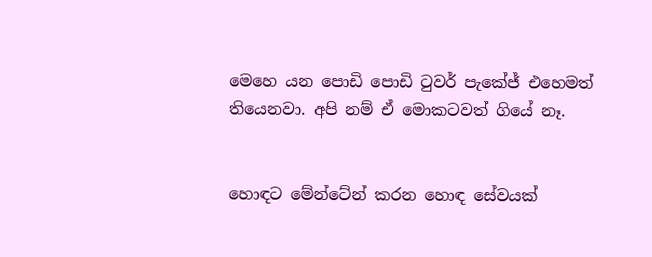මෙහෙ යන පොඩි පොඩි ටුවර් පැකේජ් එහෙමත් තියෙනවා. අපි නම් ඒ මොකටවත් ගියේ නෑ.


හොඳට මේන්ටේන් කරන හොඳ සේවයක්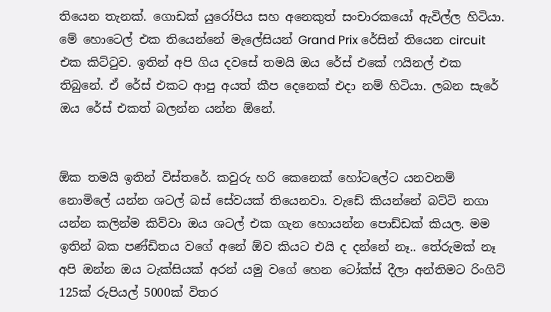තියෙන තැනක්. ගොඩක් යුරෝපිය සහ අනෙකුත් සංචාරකයෝ ඇවිල්ල හිටියා. මේ හොටෙල් එක තියෙන්නේ මැලේසියන් Grand Prix රේසින් තියෙන circuit එක කිට්ටුව. ඉතින් අපි ගිය දවසේ තමයි ඔය රේස් එකේ ෆයිනල් එක තිබුනේ. ඒ රේස් එකට ආපු අයත් කීප දෙනෙක් එදා නම් හිටියා. ලබන සැරේ ඔය රේස් එකත් බලන්න යන්න ඕනේ.


ඕක තමයි ඉතින් විස්තරේ. කවුරු හරි කෙනෙක් හෝටලේට යනවනම් නොමිලේ යන්න ශටල් බස් සේවයක් තියෙනවා. වැඩේ කියන්නේ බට්ටි නගා යන්න කලින්ම කිව්වා ඔය ශටල් එක ගැන හොයන්න පොඩ්ඩක් කියල. මම ඉතින් බක පණ්ඩිතය වගේ අනේ ඕව කියට එයි ද දන්නේ නෑ.. තේරුමක් නෑ අපි ඔන්න ඔය ටැක්සියක් අරන් යමු වගේ හෙන ටෝක්ස් දීලා අන්තිමට රිංගිට් 125ක් රුපියල් 5000ක් විතර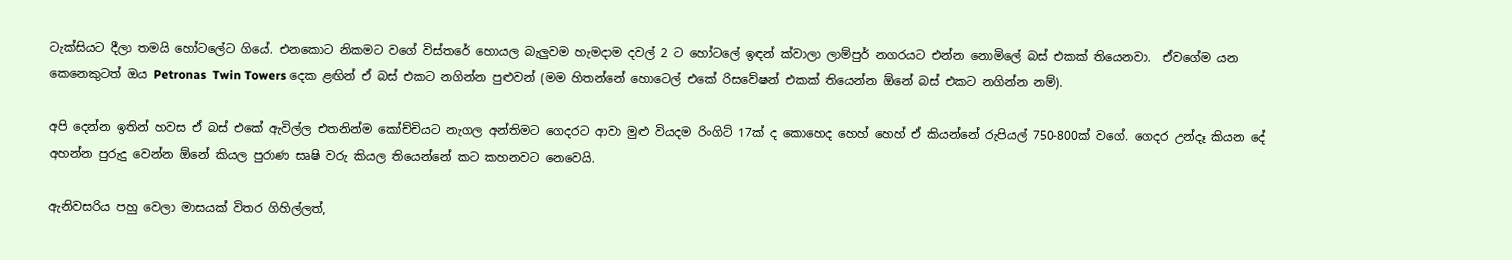ටැක්සියට දීලා තමයි හෝටලේට ගියේ. එනකොට නිකමට වගේ විස්තරේ හොයල බැලුවම හැමදාම දවල් 2 ට හෝටලේ ඉඳන් ක්වාලා ලාම්පුර් නගරයට එන්න නොමිලේ බස් එකක් තියෙනවා.  ඒවගේම යන කෙනෙකුටත් ඔය Petronas  Twin Towers දෙක ළඟින් ඒ බස් එකට නගින්න පුළුවන් (මම හිතන්නේ හොටෙල් එකේ රිසවේෂන් එකක් තියෙන්න ඕනේ බස් එකට නගින්න නම්).

අපි දෙන්න ඉතින් හවස ඒ බස් එකේ ඇවිල්ල එතනින්ම කෝච්චියට නැගල අන්තිමට ගෙදරට ආවා මුළු වියදම රිංගිට් 17ක් ද කොහෙද හෙහ් හෙහ් ඒ කියන්නේ රුපියල් 750-800ක් වගේ. ගෙදර උන්දෑ කියන දේ අහන්න පුරුදු වෙන්න ඕනේ කියල පුරාණ සෘෂි වරු කියල තියෙන්නේ කට කහනවට නෙවෙයි.

ඇනිවසරිය පහු වෙලා මාසයක් විතර ගිහිල්ලත්,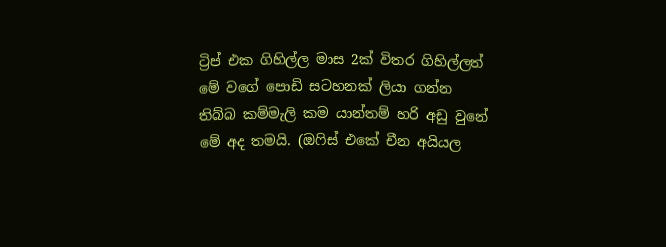ට්‍රිප් එක ගිහිල්ල මාස 2ක් විතර ගිහිල්ලත් මේ වගේ පොඩි සටහනක් ලියා ගන්න තිබ්බ කම්මැලි කම යාන්තම් හරි අඩු වුනේ මේ අද තමයි. (ඔෆිස් එකේ චීන අයියල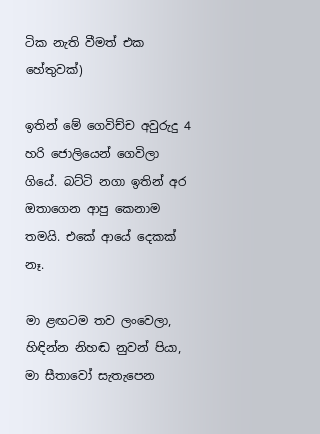ටික නැති වීමත් එක හේතුවක්)

ඉතින් මේ ගෙවිච්ච අවුරුදු 4 හරි ජොලියෙන් ගෙවිලා ගියේ. බට්ටි නගා ඉතින් අර ඔතාගෙන ආපු කෙනාම තමයි. එකේ ආයේ දෙකක් නෑ.

මා ළඟටම තව ලංවෙලා,
හිඳින්න නිහඬ නුවන් පියා,
මා සීතාවෝ සැතැපෙන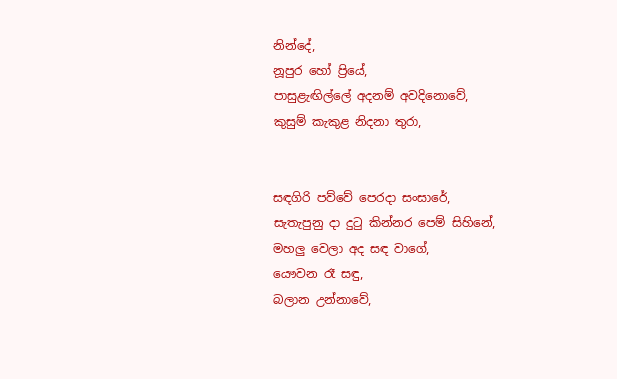නින්දේ,
නූපුර හෝ ප්‍රියේ,
පාසුළැඟිල්ලේ අදනම් අවදිනොවේ,
කුසුම් කැකුළ නිදනා තුරා,


සඳගිරි පව්වේ පෙරදා සංසාරේ,
සැතැපුනු දා දුටු කින්නර පෙම් සිහිනේ,
මහලු වෙලා අද සඳ වාගේ,
යෞවන රෑ සඳු,
බලාන උන්නාවේ,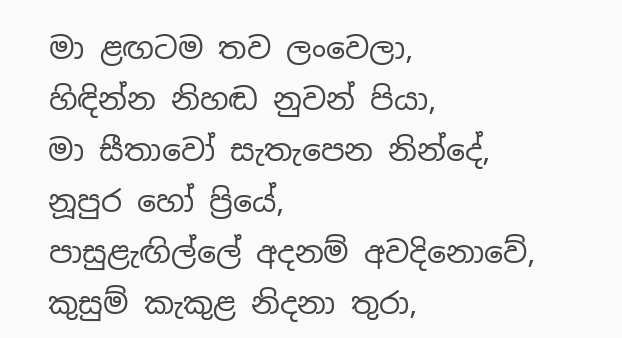මා ළඟටම තව ලංවෙලා,
හිඳින්න නිහඬ නුවන් පියා,
මා සීතාවෝ සැතැපෙන නින්දේ,
නූපුර හෝ ප්‍රියේ,
පාසුළැඟිල්ලේ අදනම් අවදිනොවේ,
කුසුම් කැකුළ නිදනා තුරා,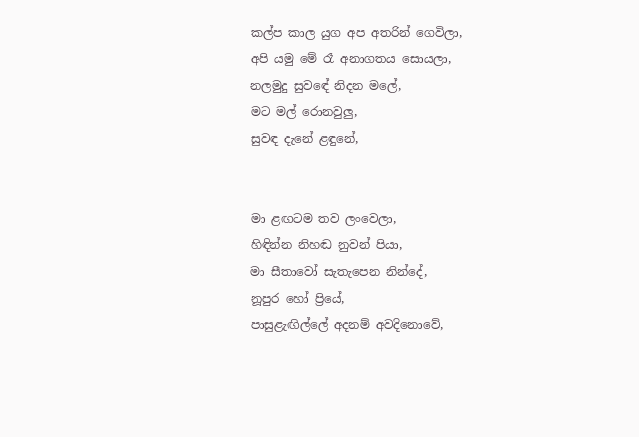කල්ප කාල යුග අප අතරින් ගෙවිලා,
අපි යමු මේ රෑ අනාගතය සොයලා,
නලමුදු සුවඳේ නිදන මලේ,
මට මල් රොනවුලු,
සුවඳ දැනේ ළඳුනේ,


මා ළඟටම තව ලංවෙලා,
හිඳින්න නිහඬ නුවන් පියා,
මා සීතාවෝ සැතැපෙන නින්දේ,
නූපුර හෝ ප්‍රියේ,
පාසුළැඟිල්ලේ අදනම් අවදිනොවේ,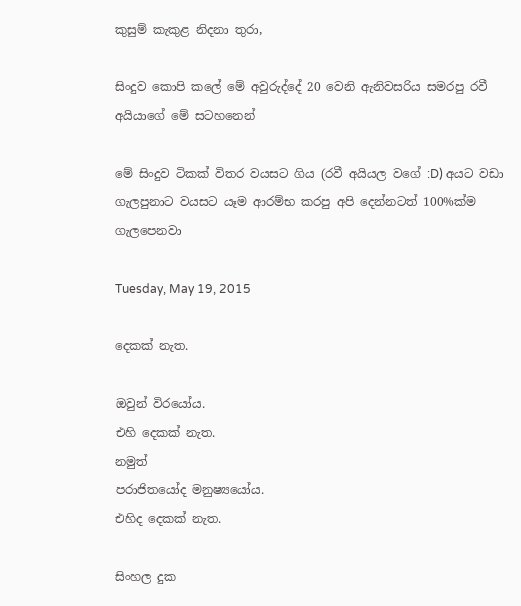කුසුම් කැකුළ නිදනා තුරා,

සිංදුව කොපි කලේ මේ අවුරුද්දේ 20 වෙනි ඇනිවසරිය සමරපු රවී අයියාගේ මේ සටහනෙන්

මේ සිංදුව ටිකක් විතර වයසට ගිය (රවී අයියල වගේ :D) අයට වඩා ගැලපුනාට වයසට යෑම ආරම්භ කරපු අපි දෙන්නටත් 100%ක්ම ගැලපෙනවා

Tuesday, May 19, 2015

දෙකක් නැත.

ඔවුන් විරයෝය.
එහි දෙකක් නැත.
නමුත්
පරාජිතයෝද මනුෂ්‍යයෝය.
එහිද දෙකක් නැත.

සිංහල දුක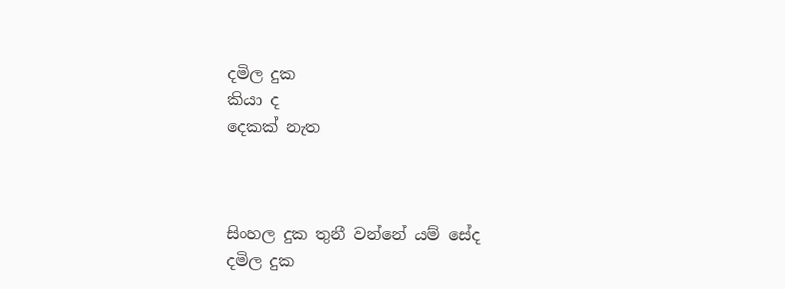දමිල දුක
කියා ද
දෙකක් නැත



සිංහල දුක තුනී වන්නේ යම් සේද
දමිල දුක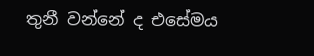තුනී වන්නේ ද එසේමය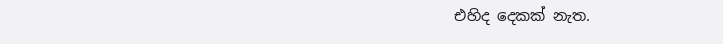එහිද දෙකක් නැත.